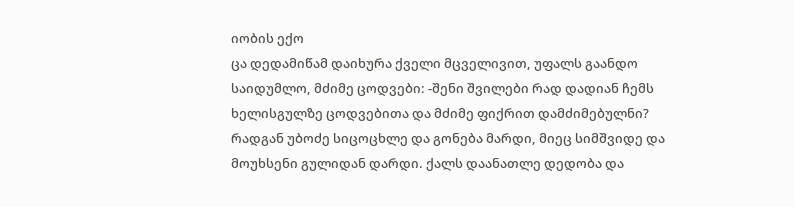იობის ექო
ცა დედამიწამ დაიხურა ქველი მცველივით, უფალს გაანდო საიდუმლო, მძიმე ცოდვები: -შენი შვილები რად დადიან ჩემს ხელისგულზე ცოდვებითა და მძიმე ფიქრით დამძიმებულნი? რადგან უბოძე სიცოცხლე და გონება მარდი, მიეც სიმშვიდე და მოუხსენი გულიდან დარდი. ქალს დაანათლე დედობა და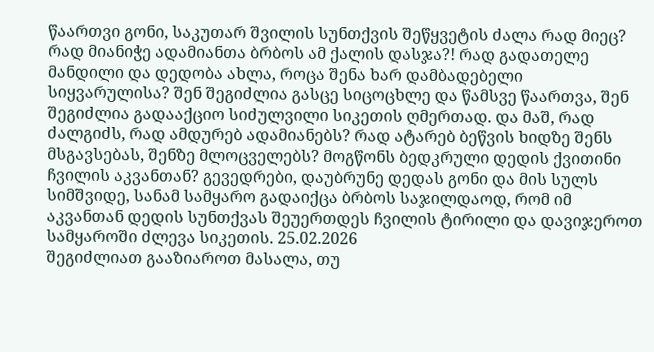წაართვი გონი, საკუთარ შვილის სუნთქვის შეწყვეტის ძალა რად მიეც? რად მიანიჭე ადამიანთა ბრბოს ამ ქალის დასჯა?! რად გადათელე მანდილი და დედობა ახლა, როცა შენა ხარ დამბადებელი სიყვარულისა? შენ შეგიძლია გასცე სიცოცხლე და წამსვე წაართვა, შენ შეგიძლია გადააქციო სიძულვილი სიკეთის ღმერთად. და მაშ, რად ძალგიძს, რად ამდურებ ადამიანებს? რად ატარებ ბეწვის ხიდზე შენს მსგავსებას, შენზე მლოცველებს? მოგწონს ბედკრული დედის ქვითინი ჩვილის აკვანთან? გევედრები, დაუბრუნე დედას გონი და მის სულს სიმშვიდე, სანამ სამყარო გადაიქცა ბრბოს საჯილდაოდ, რომ იმ აკვანთან დედის სუნთქვას შეუერთდეს ჩვილის ტირილი და დავიჯეროთ სამყაროში ძლევა სიკეთის. 25.02.2026
შეგიძლიათ გააზიაროთ მასალა, თუ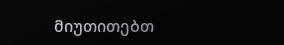მიუთითებთ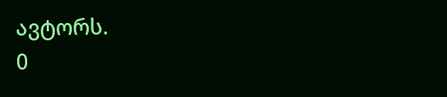ავტორს.
0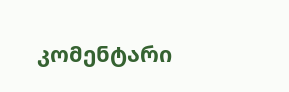კომენტარი